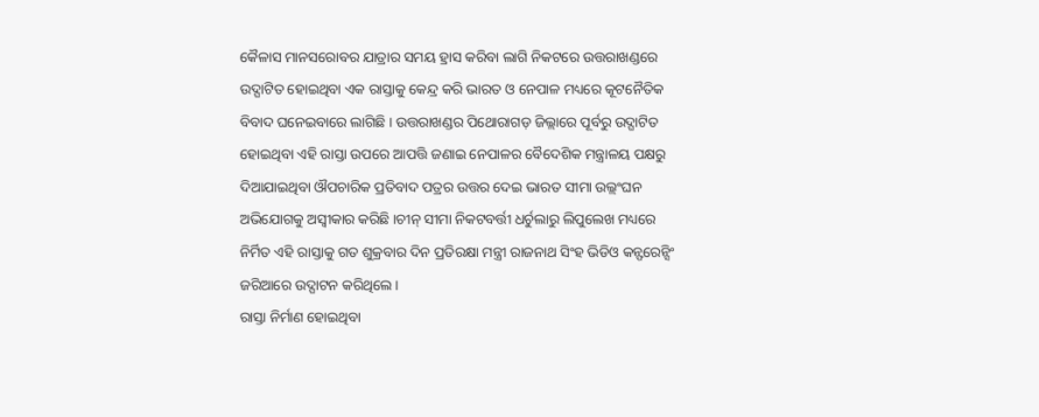କୈଳାସ ମାନସରୋବର ଯାତ୍ରାର ସମୟ ହ୍ରାସ କରିବା ଲାଗି ନିକଟରେ ଉତ୍ତରାଖଣ୍ଡରେ ଉଦ୍ଘାଟିତ ହୋଇଥିବା ଏକ ରାସ୍ତାକୁ କେନ୍ଦ୍ର କରି ଭାରତ ଓ ନେପାଳ ମଧ୍ୟରେ କୂଟନୈତିକ ବିବାଦ ଘନେଇବାରେ ଲାଗିଛି । ଉତ୍ତରାଖଣ୍ଡର ପିଥୋରାଗଡ଼ ଜିଲ୍ଲାରେ ପୂର୍ବରୁ ଉଦ୍ଘାଟିତ ହୋଇଥିବା ଏହି ରାସ୍ତା ଉପରେ ଆପତ୍ତି ଜଣାଇ ନେପାଳର ବୈଦେଶିକ ମନ୍ତ୍ରାଳୟ ପକ୍ଷରୁ ଦିଆଯାଇଥିବା ଔପଚାରିକ ପ୍ରତିବାଦ ପତ୍ରର ଉତ୍ତର ଦେଇ ଭାରତ ସୀମା ଉଲ୍ଲଂଘନ ଅଭିଯୋଗକୁ ଅସ୍ବୀକାର କରିଛି ।ଚୀନ୍ ସୀମା ନିକଟବର୍ତ୍ତୀ ଧର୍ଚୁଲାରୁ ଲିପୁଲେଖ ମଧ୍ୟରେ ନିର୍ମିତ ଏହି ରାସ୍ତାକୁ ଗତ ଶୁକ୍ରବାର ଦିନ ପ୍ରତିରକ୍ଷା ମନ୍ତ୍ରୀ ରାଜନାଥ ସିଂହ ଭିଡିଓ କନ୍ଫରେନ୍ସିଂ ଜରିଆରେ ଉଦ୍ଘାଟନ କରିଥିଲେ ।
ରାସ୍ତା ନିର୍ମାଣ ହୋଇଥିବା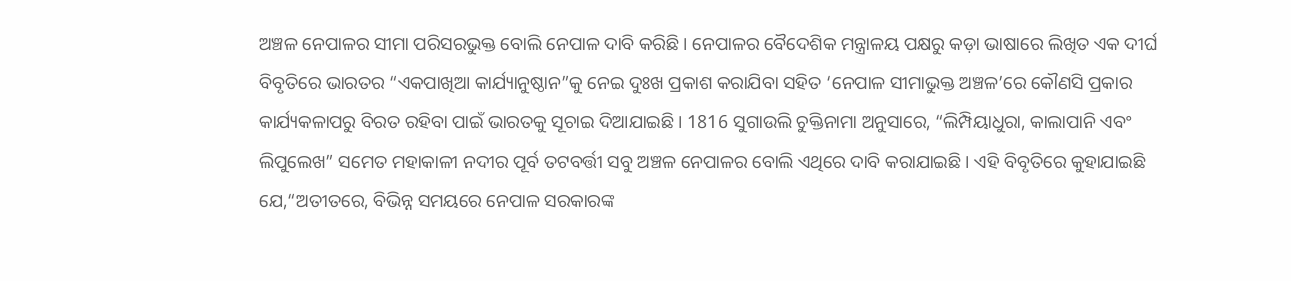ଅଞ୍ଚଳ ନେପାଳର ସୀମା ପରିସରଭୁକ୍ତ ବୋଲି ନେପାଳ ଦାବି କରିଛି । ନେପାଳର ବୈଦେଶିକ ମନ୍ତ୍ରାଳୟ ପକ୍ଷରୁ କଡ଼ା ଭାଷାରେ ଲିଖିତ ଏକ ଦୀର୍ଘ ବିବୃତିରେ ଭାରତର “ଏକପାଖିଆ କାର୍ଯ୍ୟାନୁଷ୍ଠାନ”କୁ ନେଇ ଦୁଃଖ ପ୍ରକାଶ କରାଯିବା ସହିତ ‘ନେପାଳ ସୀମାଭୁକ୍ତ ଅଞ୍ଚଳ’ରେ କୌଣସି ପ୍ରକାର କାର୍ଯ୍ୟକଳାପରୁ ବିରତ ରହିବା ପାଇଁ ଭାରତକୁ ସୂଚାଇ ଦିଆଯାଇଛି । 1816 ସୁଗାଉଲି ଚୁକ୍ତିନାମା ଅନୁସାରେ, “ଲିମ୍ପିୟାଧୁରା, କାଲାପାନି ଏବଂ ଲିପୁଲେଖ” ସମେତ ମହାକାଳୀ ନଦୀର ପୂର୍ବ ତଟବର୍ତ୍ତୀ ସବୁ ଅଞ୍ଚଳ ନେପାଳର ବୋଲି ଏଥିରେ ଦାବି କରାଯାଇଛି । ଏହି ବିବୃତିରେ କୁହାଯାଇଛି ଯେ,“ଅତୀତରେ, ବିଭିନ୍ନ ସମୟରେ ନେପାଳ ସରକାରଙ୍କ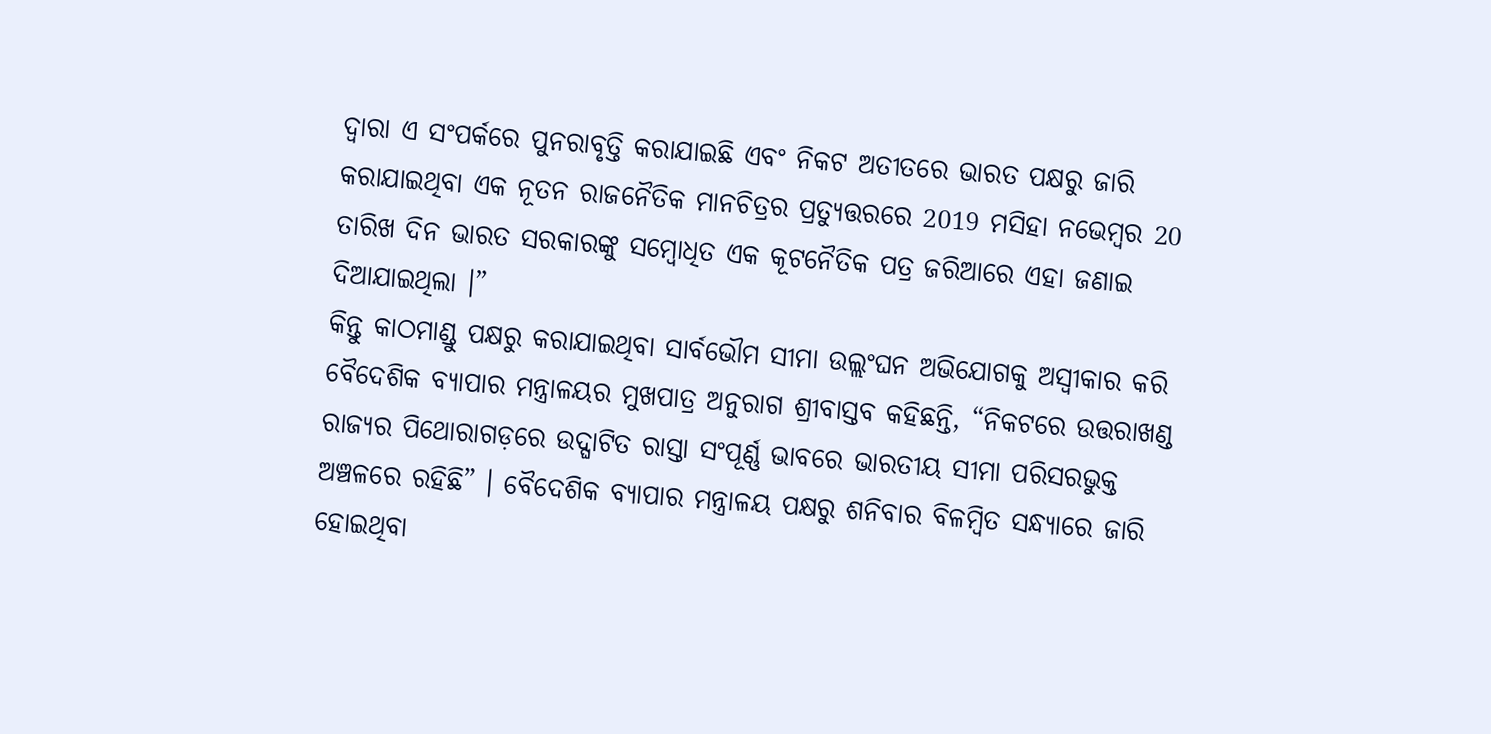ଦ୍ବାରା ଏ ସଂପର୍କରେ ପୁନରାବୃତ୍ତି କରାଯାଇଛି ଏବଂ ନିକଟ ଅତୀତରେ ଭାରତ ପକ୍ଷରୁ ଜାରି କରାଯାଇଥିବା ଏକ ନୂତନ ରାଜନୈତିକ ମାନଚିତ୍ରର ପ୍ରତ୍ୟୁତ୍ତରରେ 2019 ମସିହା ନଭେମ୍ବର 20 ତାରିଖ ଦିନ ଭାରତ ସରକାରଙ୍କୁ ସମ୍ବୋଧିତ ଏକ କୂଟନୈତିକ ପତ୍ର ଜରିଆରେ ଏହା ଜଣାଇ ଦିଆଯାଇଥିଲା ।”
କିନ୍ତୁ କାଠମାଣ୍ଡୁ ପକ୍ଷରୁ କରାଯାଇଥିବା ସାର୍ବଭୌମ ସୀମା ଉଲ୍ଲଂଘନ ଅଭିଯୋଗକୁ ଅସ୍ବୀକାର କରି ବୈଦେଶିକ ବ୍ୟାପାର ମନ୍ତ୍ରାଳୟର ମୁଖପାତ୍ର ଅନୁରାଗ ଶ୍ରୀବାସ୍ତବ କହିଛନ୍ତି, “ନିକଟରେ ଉତ୍ତରାଖଣ୍ଡ ରାଜ୍ୟର ପିଥୋରାଗଡ଼ରେ ଉଦ୍ଘାଟିତ ରାସ୍ତା ସଂପୂର୍ଣ୍ଣ ଭାବରେ ଭାରତୀୟ ସୀମା ପରିସରଭୁକ୍ତ ଅଞ୍ଚଳରେ ରହିଛି” । ବୈଦେଶିକ ବ୍ୟାପାର ମନ୍ତ୍ରାଳୟ ପକ୍ଷରୁ ଶନିବାର ବିଳମ୍ବିତ ସନ୍ଧ୍ୟାରେ ଜାରି ହୋଇଥିବା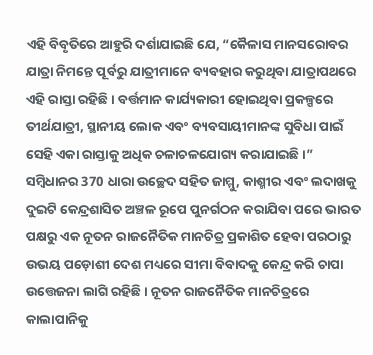ଏହି ବିବୃତିରେ ଆହୁରି ଦର୍ଶାଯାଇଛି ଯେ, “କୈଳାସ ମାନସରୋବର ଯାତ୍ରା ନିମନ୍ତେ ପୂର୍ବରୁ ଯାତ୍ରୀମାନେ ବ୍ୟବହାର କରୁଥିବା ଯାତ୍ରାପଥରେ ଏହି ରାସ୍ତା ରହିଛି । ବର୍ତ୍ତମାନ କାର୍ଯ୍ୟକାରୀ ହୋଇଥିବା ପ୍ରକଳ୍ପରେ ତୀର୍ଥଯାତ୍ରୀ, ସ୍ଥାନୀୟ ଲୋକ ଏବଂ ବ୍ୟବସାୟୀମାନଙ୍କ ସୁବିଧା ପାଇଁ ସେହି ଏକା ରାସ୍ତାକୁ ଅଧିକ ଚଳାଚଳଯୋଗ୍ୟ କରାଯାଇଛି ।”
ସମ୍ବିଧାନର 370 ଧାରା ଉଚ୍ଛେଦ ସହିତ ଜାମ୍ମୁ, କାଶ୍ମୀର ଏବଂ ଲଦାଖକୁ ଦୁଇଟି କେନ୍ଦ୍ରଶାସିତ ଅଞ୍ଚଳ ରୂପେ ପୁନର୍ଗଠନ କରାଯିବା ପରେ ଭାରତ ପକ୍ଷରୁ ଏକ ନୂତନ ରାଜନୈତିକ ମାନଚିତ୍ର ପ୍ରକାଶିତ ହେବା ପରଠାରୁ ଉଭୟ ପଡ଼ୋଶୀ ଦେଶ ମଧ୍ୟରେ ସୀମା ବିବାଦକୁ କେନ୍ଦ୍ର କରି ଚାପା ଉତ୍ତେଜନା ଲାଗି ରହିଛି । ନୂତନ ରାଜନୈତିକ ମାନଚିତ୍ରରେ କାଲାପାନିକୁ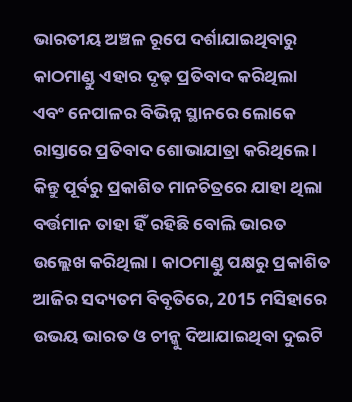ଭାରତୀୟ ଅଞ୍ଚଳ ରୂପେ ଦର୍ଶାଯାଇଥିବାରୁ କାଠମାଣ୍ଡୁ ଏହାର ଦୃଢ଼ ପ୍ରତିବାଦ କରିଥିଲା ଏବଂ ନେପାଳର ବିଭିନ୍ନ ସ୍ଥାନରେ ଲୋକେ ରାସ୍ତାରେ ପ୍ରତିବାଦ ଶୋଭାଯାତ୍ରା କରିଥିଲେ । କିନ୍ତୁ ପୂର୍ବରୁ ପ୍ରକାଶିତ ମାନଚିତ୍ରରେ ଯାହା ଥିଲା ବର୍ତ୍ତମାନ ତାହା ହିଁ ରହିଛି ବୋଲି ଭାରତ ଉଲ୍ଲେଖ କରିଥିଲା । କାଠମାଣ୍ଡୁ ପକ୍ଷରୁ ପ୍ରକାଶିତ ଆଜିର ସଦ୍ୟତମ ବିବୃତିରେ, 2015 ମସିହାରେ ଉଭୟ ଭାରତ ଓ ଚୀନ୍କୁ ଦିଆଯାଇଥିବା ଦୁଇଟି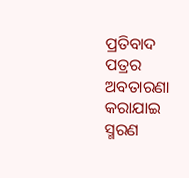ପ୍ରତିବାଦ ପତ୍ରର ଅବତାରଣା କରାଯାଇ ସ୍ମରଣ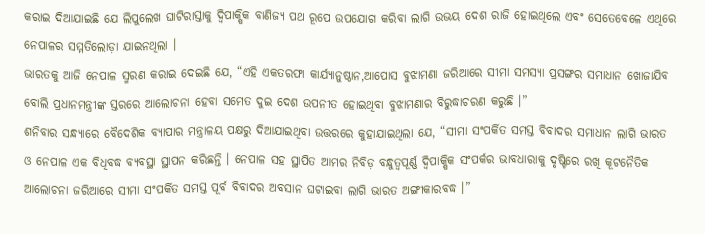କରାଇ ଦିଆଯାଇଛି ଯେ ଲିପୁଲେଖ ଘାଟିରାସ୍ତାକୁ ଦ୍ବିପାକ୍ଷିକ ବାଣିଜ୍ୟ ପଥ ରୂପେ ଉପଯୋଗ କରିବା ଲାଗି ଉଭୟ ଦେଶ ରାଜି ହୋଇଥିଲେ ଏବଂ ସେତେବେଳେ ଏଥିରେ ନେପାଳର ସମ୍ମତିଲୋଡ଼ା ଯାଇନଥିଲା ।
ଭାରତକୁ ଆଜି ନେପାଳ ସ୍ମରଣ କରାଇ ଦେଇଛି ଯେ, “ଏହି ଏକତରଫା କାର୍ଯ୍ୟାନୁଷ୍ଠାନ,ଆପୋସ ବୁଝାମଣା ଜରିଆରେ ସୀମା ସମସ୍ୟା ପ୍ରସଙ୍ଗର ସମାଧାନ ଖୋଜାଯିବ ବୋଲି ପ୍ରଧାନମନ୍ତ୍ରୀଙ୍କ ସ୍ତରରେ ଆଲୋଚନା ହେବା ସମେତ ଦୁଇ ଦେଶ ଉପନୀତ ହୋଇଥିବା ବୁଝାମଣାର ବିରୁଦ୍ଧାଚରଣ କରୁଛି ।”
ଶନିବାର ସନ୍ଧ୍ୟାରେ ବୈଦେଶିକ ବ୍ୟାପାର ମନ୍ତ୍ରାଳୟ ପକ୍ଷରୁ ଦିଆଯାଇଥିବା ଉତ୍ତରରେ କୁହାଯାଇଥିଲା ଯେ, “ସୀମା ସଂପର୍କିତ ସମସ୍ତ ବିବାଦର ସମାଧାନ ଲାଗି ଭାରତ ଓ ନେପାଳ ଏକ ବିଧିବଦ୍ଧ ବ୍ୟବସ୍ଥା ସ୍ଥାପନ କରିଛନ୍ତି । ନେପାଳ ସହ ସ୍ଥାପିତ ଆମର ନିବିଡ଼ ବନ୍ଧୁତ୍ବପୂର୍ଣ୍ଣ ଦ୍ବିପାକ୍ଷିକ ସଂପର୍କର ଭାବଧାରାକୁ ଦୃଷ୍ଟିରେ ରଖି କୂଟନୈତିକ ଆଲୋଚନା ଜରିଆରେ ସୀମା ସଂପର୍କିତ ସମସ୍ତ ପୂର୍ବ ବିବାଦର ଅବସାନ ଘଟାଇବା ଲାଗି ଭାରତ ଅଙ୍ଗୀକାରବଦ୍ଧ ।”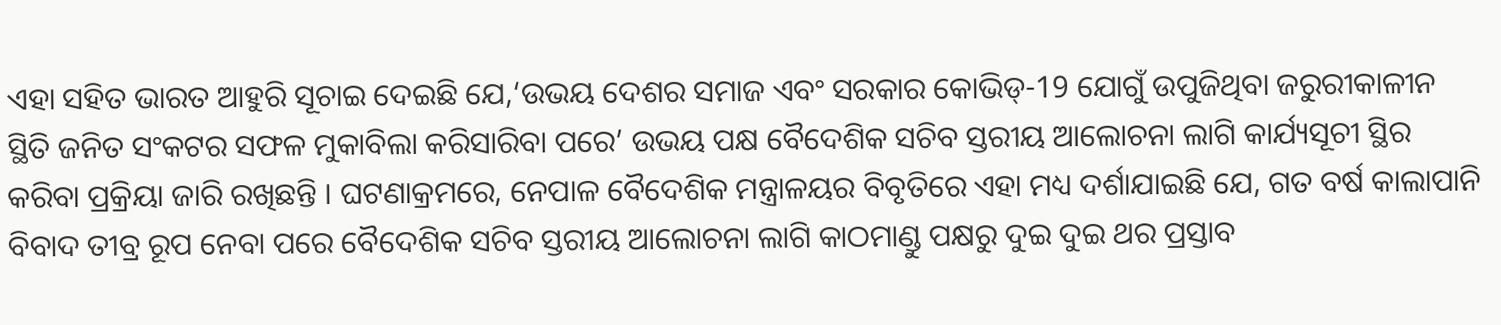ଏହା ସହିତ ଭାରତ ଆହୁରି ସୂଚାଇ ଦେଇଛି ଯେ,‘ଉଭୟ ଦେଶର ସମାଜ ଏବଂ ସରକାର କୋଭିଡ୍-19 ଯୋଗୁଁ ଉପୁଜିଥିବା ଜରୁରୀକାଳୀନ ସ୍ଥିତି ଜନିତ ସଂକଟର ସଫଳ ମୁକାବିଲା କରିସାରିବା ପରେ’ ଉଭୟ ପକ୍ଷ ବୈଦେଶିକ ସଚିବ ସ୍ତରୀୟ ଆଲୋଚନା ଲାଗି କାର୍ଯ୍ୟସୂଚୀ ସ୍ଥିର କରିବା ପ୍ରକ୍ରିୟା ଜାରି ରଖିଛନ୍ତି । ଘଟଣାକ୍ରମରେ, ନେପାଳ ବୈଦେଶିକ ମନ୍ତ୍ରାଳୟର ବିବୃତିରେ ଏହା ମଧ୍ୟ ଦର୍ଶାଯାଇଛି ଯେ, ଗତ ବର୍ଷ କାଲାପାନି ବିବାଦ ତୀବ୍ର ରୂପ ନେବା ପରେ ବୈଦେଶିକ ସଚିବ ସ୍ତରୀୟ ଆଲୋଚନା ଲାଗି କାଠମାଣ୍ଡୁ ପକ୍ଷରୁ ଦୁଇ ଦୁଇ ଥର ପ୍ରସ୍ତାବ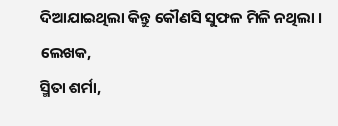ଦିଆଯାଇଥିଲା କିନ୍ତୁ କୌଣସି ସୁଫଳ ମିଳି ନଥିଲା ।
ଲେଖକ,
ସ୍ମିତା ଶର୍ମା,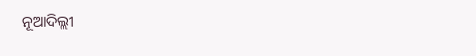ନୂଆଦିଲ୍ଲୀ